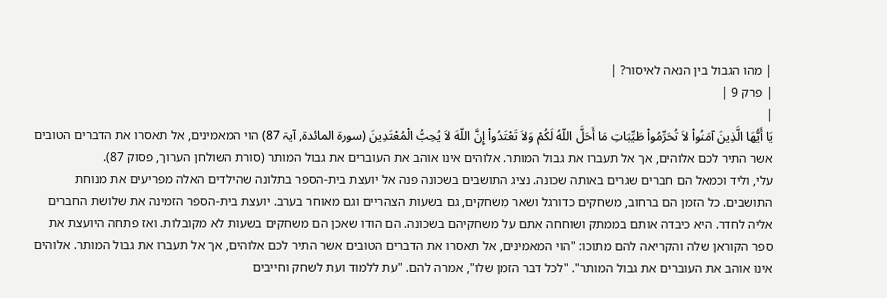| מהו הגבול בין הנאה לאיסור? |
| פרק 9 |
|
يَا أَيُّهَا الَّذِينَ آمَنُواْ لاَ تُحَرِّمُواْ طَيِّبَاتِ مَا أَحَلَّ اللّهُ لَكُمْ وَلاَ تَعْتَدُواْ إِنَّ اللّهَ لاَ يُحِبُّ الْمُعْتَدِينَ (سورۃ المائدة, آيۃ 87) הוי המאמינים, אל תאסרו את הדברים הטובים אשר התיר לכם אלוהים, אך אל תעברו את גבול המותר. אלוהים אינו אוהב את העוברים את גבול המותר (סורת השולחן הערוך, פסוק 87).
עלי, וליד וכמאל הם חברים שגרים באותה שכונה. נציג התושבים בשכונה פנה אל יועצת בית-הספר בתלונה שהילדים האלה מפריעים את מנוחת התושבים. כל הזמן הם ברחוב, משחקים כדורגל ושאר מִשחקים, גם בשעות הצהריים וגם מאוחר בערב. יועצת בית-הספר הזמינה את שלושת החברים אליה לחדר. היא כיבדה אותם בממתק ושוחחה אִתם על משחקיהם בשכונה. הם הודו שאכן הם משחקים בשעות לא מקובלות. ואז פתחה היועצת את ספר הקוראן שלה והקריאה להם מתוכו: "הוי המאמינים, אל תאסרו את הדברים הטובים אשר התיר לכם אלוהים, אך אל תעברו את גבול המותר. אלוהים אינו אוהב את העוברים את גבול המותר". "לכל דבר הזמן שלו", אמרה להם. "עת ללמוד ועת לשחק וחייבים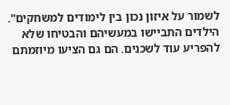לשמור על איזון נכון בין לימודים למשחקים". הילדים התביישו במעשיהם והבטיחו שלא להפריע עוד לשכנים. הם גם הציעו מיוזמתם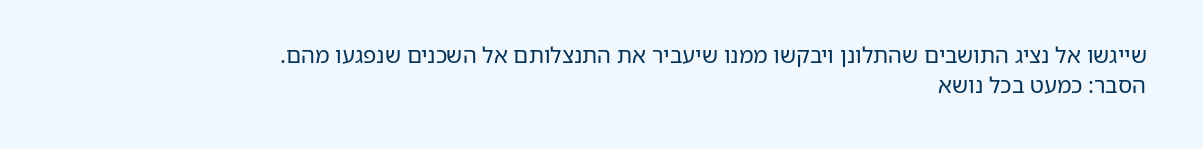שייגשו אל נציג התושבים שהתלונן ויבקשו ממנו שיעביר את התנצלותם אל השכנים שנפגעו מהם.
הסבר: כמעט בכל נושא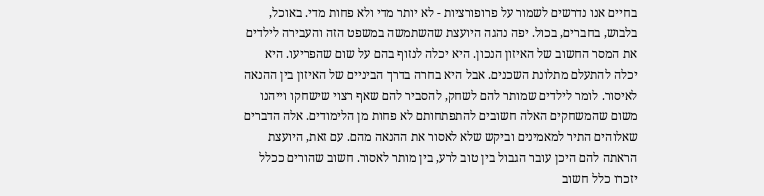בחיים אנו נדרשים לשמור על פרופורציות - לא יותר מדי ולא פחות מדי. באוכל, בלבוש, בחברים, בכול. יפה נהגה היועצת שהשתמשה במשפט הזה והעבירה לילדים את המסר החשוב של האיזון הנכון. היא יכלה לנזוף בהם על שום שהפריעו. היא יכלה להתעלם מתלונת השכנים. אבל היא בחרה בדרך הביניים של האיזון בין ההנאה לאיסור. לומר לילדים שמותר להם לשחק, להסביר להם שאף רצוי שישחקו וייהנו משום שהמשחקים האלה חשובים להתפתחותם לא פחות מן הלימודים. אלה הדברים שאלוהים התיר למאמינים וביקש שלא לאסור את ההנאה מהם. עם זאת, היועצת הראתה להם היכן עובר הגבול בין טוב לרע, בין מותר לאסור. חשוב שהורים ככלל יזכרו כלל חשוב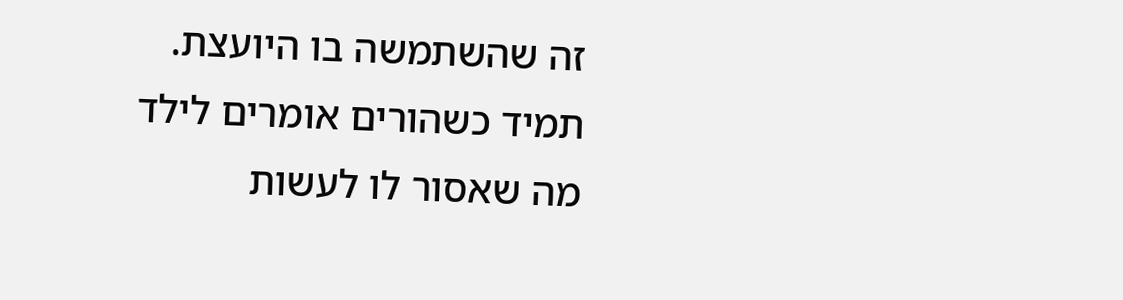זה שהשתמשה בו היועצת. תמיד כשהורים אומרים לילד מה שאסור לו לעשות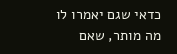כדאי שגם יאמרו לו מה מותר, שאם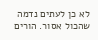לא כן לעתים נדמה שהכול אסור. הורים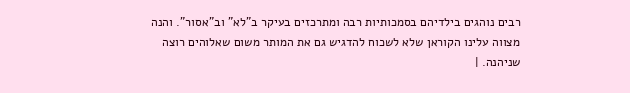רבים נוהגים בילדיהם בסמכותיות רבה ומתרכזים בעיקר ב"לא" וב"אסור". והנה מצווה עלינו הקוראן שלא לשכוח להדגיש גם את המותר משום שאלוהים רוצה שניהנה. |